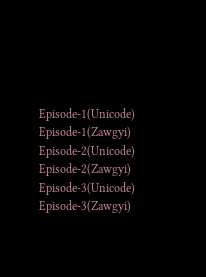Episode-1(Unicode)
Episode-1(Zawgyi)
Episode-2(Unicode)
Episode-2(Zawgyi)
Episode-3(Unicode)
Episode-3(Zawgyi)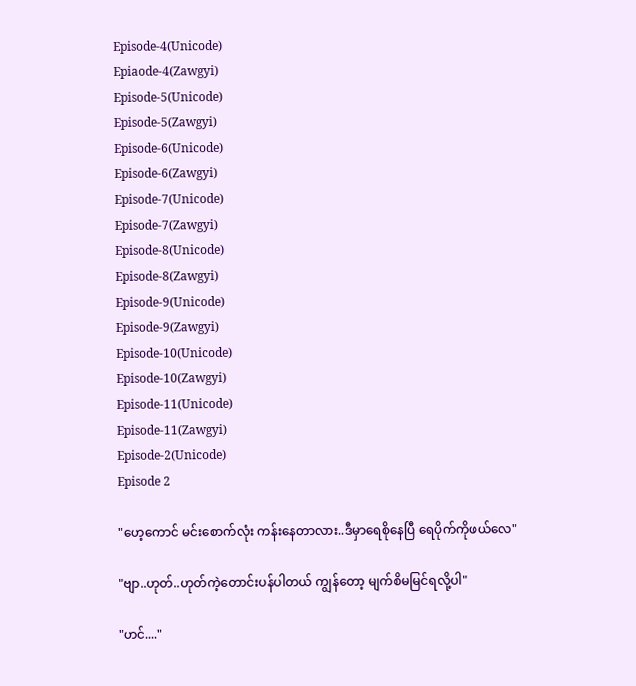Episode-4(Unicode)
Epiaode-4(Zawgyi)
Episode-5(Unicode)
Episode-5(Zawgyi)
Episode-6(Unicode)
Episode-6(Zawgyi)
Episode-7(Unicode)
Episode-7(Zawgyi)
Episode-8(Unicode)
Episode-8(Zawgyi)
Episode-9(Unicode)
Episode-9(Zawgyi)
Episode-10(Unicode)
Episode-10(Zawgyi)
Episode-11(Unicode)
Episode-11(Zawgyi)
Episode-2(Unicode)
Episode 2

"ဟေ့ကောင် မင်းစောက်လုံး ကန်းနေတာလား..ဒီမှာရေစိုနေပြီ ရေပိုက်ကိုဖယ်လေ"

"ဗျာ..ဟုတ်..ဟုတ်ကဲ့တောင်းပန်ပါတယ် ကျွန်တော့ မျက်စိမမြင်ရလို့ပါ"

"ဟင်...."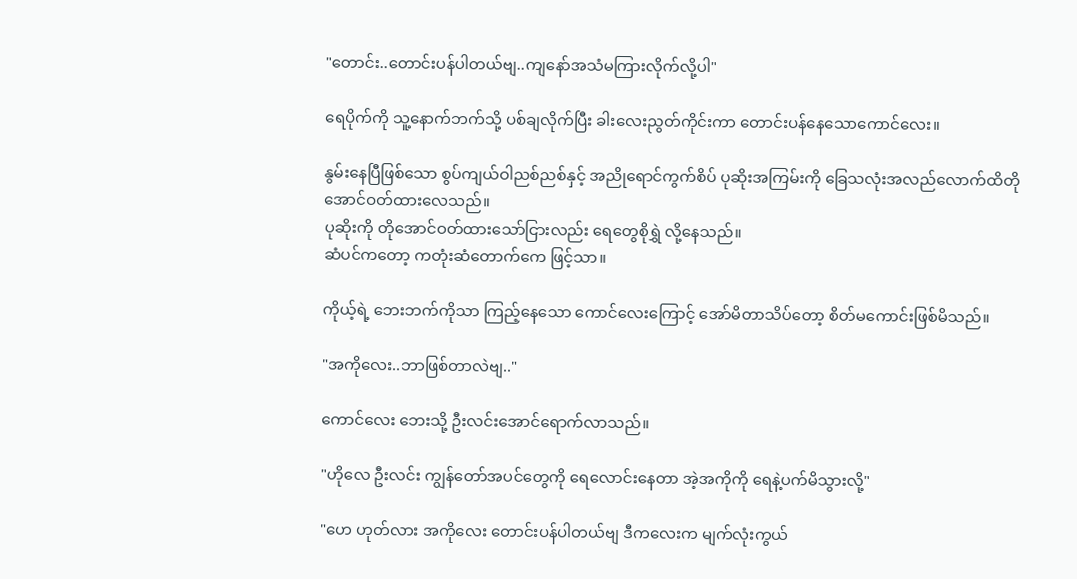"တောင်း..တောင်းပန်ပါတယ်ဗျ..ကျနော်အသံမကြားလိုက်လို့ပါ"

ရေပိုက်ကို သူ့နောက်ဘက်သို့ ပစ်ချလိုက်ပြီး ခါးလေးညွတ်ကိုင်းကာ တောင်းပန်နေသောကောင်လေး။

နွမ်းနေပြီဖြစ်သော စွပ်ကျယ်ဝါညစ်ညစ်နှင့် အညိုရောင်ကွက်စိပ် ပုဆိုးအကြမ်းကို ခြေသလုံးအလည်လောက်ထိတိုအောင်ဝတ်ထားလေသည်။
ပုဆိုးကို တိုအောင်ဝတ်ထားသော်ငြားလည်း ရေတွေစိုရွှဲ လို့နေသည်။
ဆံပင်ကတော့ ကတုံးဆံတောက်ကေ ဖြင့်သာ။

ကိုယ့်ရဲ့ ဘေးဘက်ကိုသာ ကြည့်နေသော ကောင်လေးကြောင့် အော်မိတာသိပ်တော့ စိတ်မကောင်းဖြစ်မိသည်။

"အကိုလေး..ဘာဖြစ်တာလဲဗျ.."

ကောင်လေး ဘေးသို့ ဦးလင်းအောင်ရောက်လာသည်။

"ဟိုလေ ဦးလင်း ကျွန်တော်အပင်တွေကို ရေလောင်းနေတာ အဲ့အကိုကို ရေနဲ့ပက်မိသွားလို့"

"ဟေ ဟုတ်လား အကိုလေး တောင်းပန်ပါတယ်ဗျ ဒီကလေးက မျက်လုံးကွယ်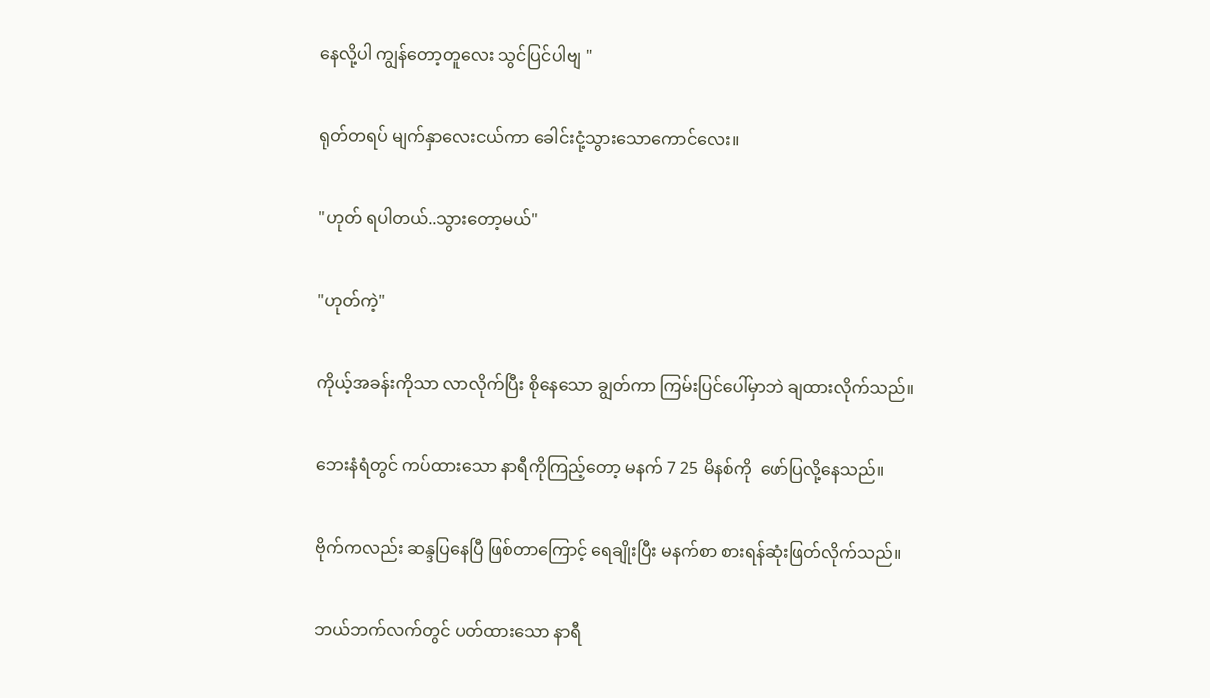နေလို့ပါ ကျွန်တော့တူလေး သွင်ပြင်ပါဗျ "

ရုတ်တရပ် မျက်နှာလေးငယ်ကာ ခေါင်းငုံ့သွားသောကောင်လေး။

"ဟုတ် ရပါတယ်..သွားတော့မယ်"

"ဟုတ်ကဲ့"

ကိုယ့်အခန်းကိုသာ လာလိုက်ပြီး စိုနေသော ချွတ်ကာ ကြမ်းပြင်ပေါ်မှာဘဲ ချထားလိုက်သည်။

ဘေးနံရံတွင် ကပ်ထားသော နာရီကိုကြည့်တော့ မနက် 7 25 မိနစ်ကို  ဖော်ပြလို့နေသည်။

ဗိုက်ကလည်း ဆန္ဒပြနေပြီ ဖြစ်တာကြောင့် ရေချိုးပြီး မနက်စာ စားရန်ဆုံးဖြတ်လိုက်သည်။

ဘယ်ဘက်လက်တွင် ပတ်ထားသော နာရီ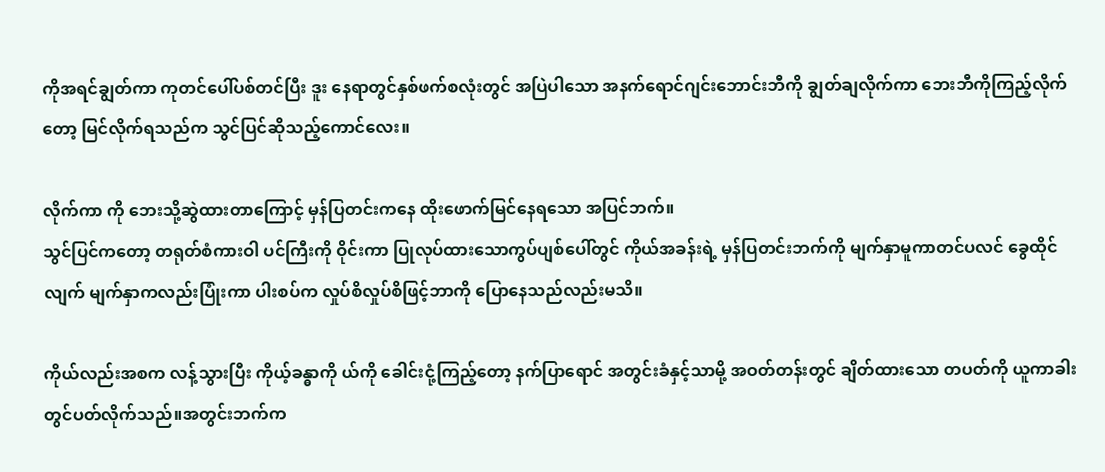ကိုအရင်ချွတ်ကာ ကုတင်ပေါ်ပစ်တင်ပြီး ဒူး နေရာတွင်နှစ်ဖက်စလုံးတွင် အပြဲပါသော အနက်ရောင်ဂျင်းဘောင်းဘီကို ချွတ်ချလိုက်ကာ ဘေးဘီကိုကြည့်လိုက်တော့ မြင်လိုက်ရသည်က သွင်ပြင်ဆိုသည့်ကောင်လေး။

လိုက်ကာ ကို ဘေးသို့ဆွဲထားတာကြောင့် မှန်ပြတင်းကနေ ထိုးဖောက်မြင်နေရသော အပြင်ဘက်။
သွင်ပြင်ကတော့ တရုတ်စံကားဝါ ပင်ကြီးကို ဝိုင်းကာ ပြုလုပ်ထားသောကွပ်ပျစ်ပေါ်တွင် ကိုယ်အခန်းရဲ့ မှန်ပြတင်းဘက်ကို မျက်နှာမူကာတင်ပလင် ခွေထိုင်လျက် မျက်နှာကလည်းပြုံးကာ ပါးစပ်က လှုပ်စိလှုပ်စိဖြင့်ဘာကို ပြောနေသည်လည်းမသိ။

ကိုယ်လည်းအစက လန့်သွားပြီး ကိုယ့်ခန္ဓာကို ယ်ကို ခေါင်းငုံ့ကြည့်တော့ နက်ပြာရောင် အတွင်းခံနှင့်သာမို့ အဝတ်တန်းတွင် ချိတ်ထားသော တပတ်ကို ယူကာခါးတွင်ပတ်လိုက်သည်။အတွင်းဘက်က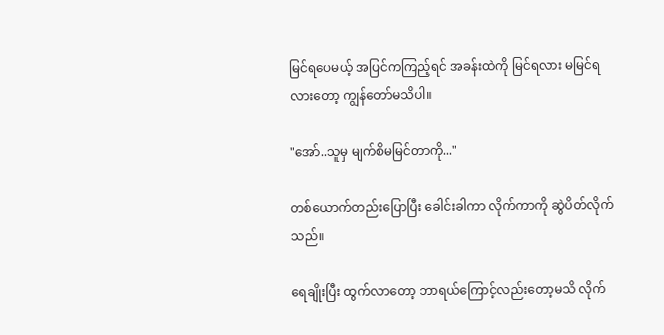မြင်ရပေမယ့် အပြင်ကကြည့်ရင် အခန်းထဲကို မြင်ရလား မမြင်ရလားတော့ ကျွန်တော်မသိပါ။

"အော်..သူမှ မျက်စိမမြင်တာကို..."

တစ်ယောက်တည်းပြောပြီး ခေါင်းခါကာ လိုက်ကာကို ဆွဲပိတ်လိုက်သည်။

ရေချိုးပြီး ထွက်လာတော့ ဘာရယ်ကြောင့်လည်းတော့မသိ လိုက်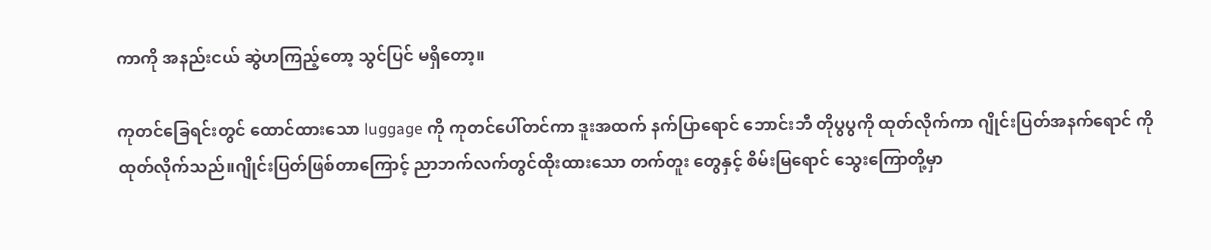ကာကို အနည်းငယ် ဆွဲဟကြည့်တော့ သွင်ပြင် မရှိတော့။

ကုတင်ခြေရင်းတွင် ထောင်ထားသော luggage ကို ကုတင်ပေါ်တင်ကာ ဒူးအထက် နက်ပြာရောင် ဘောင်းဘီ တိုပွပွကို ထုတ်လိုက်ကာ ဂျိုင်းပြတ်အနက်ရောင် ကို ထုတ်လိုက်သည်။ဂျိုင်းပြတ်ဖြစ်တာကြောင့် ညာဘက်လက်တွင်ထိုးထားသော တက်တူး တွေနှင့် စိမ်းမြရောင် သွေးကြောတို့မှာ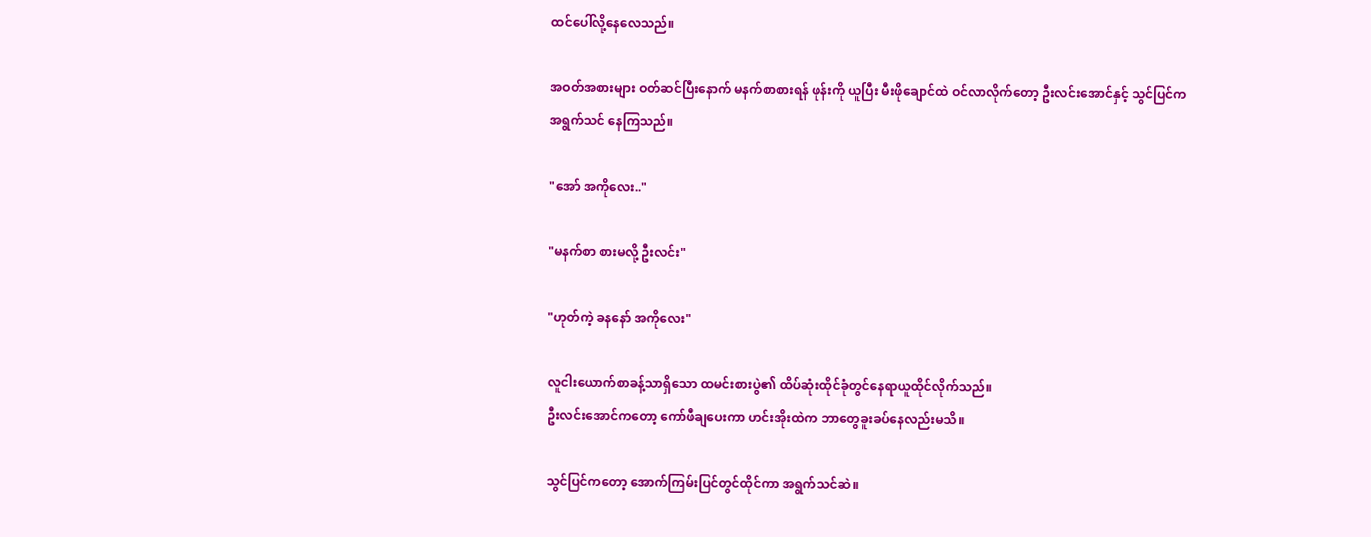ထင်ပေါ်လို့နေလေသည်။

အဝတ်အစားများ ဝတ်ဆင်ပြီးနောက် မနက်စာစားရန် ဖုန်းကို ယူပြီး မီးဖိုချောင်ထဲ ဝင်လာလိုက်တော့ ဦးလင်းအောင်နှင့် သွင်ပြင်က အရွက်သင် နေကြသည်။

"အော် အကိုလေး.."

"မနက်စာ စားမလို့ ဦးလင်း"

"ဟုတ်ကဲ့ ခနနော် အကိုလေး"

လူငါးယောက်စာခန့်သာရှိသော ထမင်းစားပွဲ၏ ထိပ်ဆုံးထိုင်ခုံတွင်နေရာယူထိုင်လိုက်သည်။
ဦးလင်းအောင်ကတော့ ကော်ဖီချပေးကာ ဟင်းအိုးထဲက ဘာတွေခူးခပ်နေလည်းမသိ။

သွင်ပြင်ကတော့ အောက်ကြမ်းပြင်တွင်ထိုင်ကာ အရွက်သင်ဆဲ။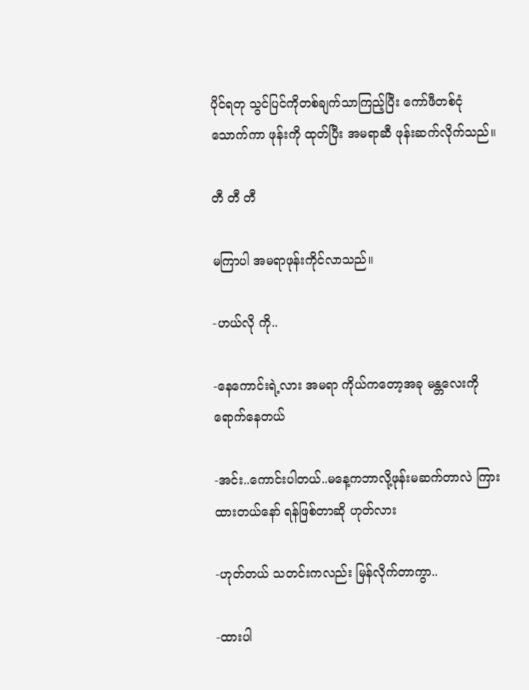ပိုင်ရတု သွင်ပြင်ကိုတစ်ချက်သာကြည့်ပြီး ကော်ဖီတစ်ငုံသောက်ကာ ဖုန်းကို ထုတ်ပြီး အမရာဆီ ဖုန်းဆက်လိုက်သည်။

တီ တီ တီ

မကြာပါ အမရာဖုန်းကိုင်လာသည်။

-ဟယ်လို ကို..

-နေကောင်းရဲ့လား အမရာ ကိုယ်ကတော့အခု မန္တလေးကို ရောက်နေတယ်

-အင်း..ကောင်းပါတယ်..မနေ့ကဘာလို့ဖုန်းမဆက်တာလဲ ကြားထားတယ်နော် ရန်ဖြစ်တာဆို ဟုတ်လား

-ဟုတ်တယ် သတင်းကလည်း မြန်လိုက်တာကွာ..

-ထားပါ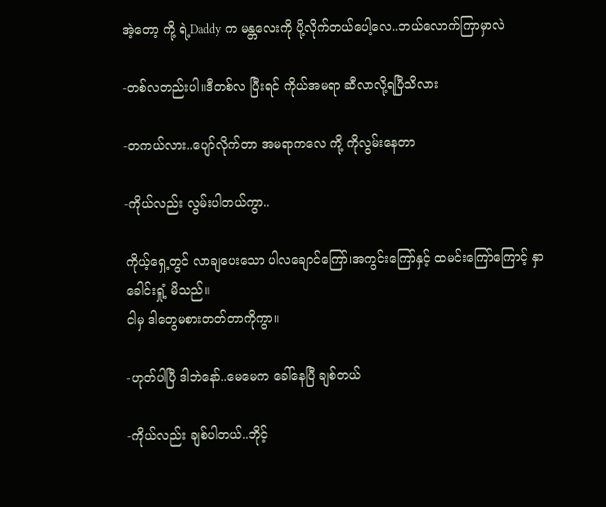အဲ့တော့ ကို့ ရဲ့Daddy က မန္တလေးကို ပို့လိုက်တယ်ပေါ့လေ..ဘယ်လောက်ကြာမှာလဲ

-တစ်လတည်းပါ။ဒီတစ်လ ပြီးရင် ကိုယ်အမရာ ဆီလာလို့ရပြီသိလား

-တကယ်လား..ပျော်လိုက်တာ အမရာကလေ ကို့ ကိုလွမ်းနေတာ

-ကိုယ်လည်း လွမ်းပါတယ်ကွာ..

ကိုယ့်ရှေ့တွင် လာချပေးသော ပါလချောင်ကြော်၊အကွင်းကြော်နှင့် ထမင်းကြော်ကြောင့် နှာခေါင်းရှုံ့ မိသည်။
ငါမှ ဒါတွေမစားတတ်တာကိုကွာ။

-ဟုတ်ပါပြီ ဒါဘဲနော်..မေမေက ခေါ်နေပြီ ချစ်တယ်

-ကိုယ်လည်း ချစ်ပါတယ်..ဘိုင့်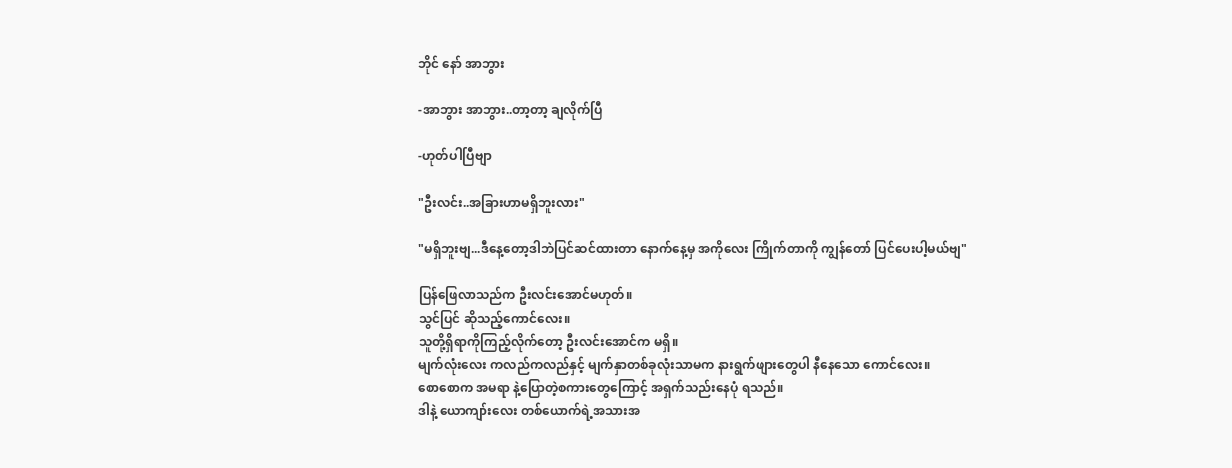ဘိုင် နော် အာဘွား

-အာဘွား အာဘွား..တာ့တာ့ ချလိုက်ပြီ

-ဟုတ်ပါပြီဗျာ

"ဦးလင်း..အခြားဟာမရှိဘူးလား"

"မရှိဘူးဗျ...ဒီနေ့တော့ဒါဘဲပြင်ဆင်ထားတာ နောက်နေ့မှ အကိုလေး ကြိုက်တာကို ကျွန်တော် ပြင်ပေးပါ့မယ်ဗျ"

ပြန်ဖြေလာသည်က ဦးလင်းအောင်မဟုတ်။
သွင်ပြင် ဆိုသည့်ကောင်လေး။
သူတို့ရှိရာကိုကြည့်လိုက်တော့ ဦးလင်းအောင်က မရှိ။
မျက်လုံးလေး ကလည်ကလည်နှင့် မျက်နှာတစ်ခုလုံးသာမက နားရွက်ဖျားတွေပါ နီနေသော ကောင်လေး။
စောစောက အမရာ နဲ့ပြောတဲ့စကားတွေကြောင့် အရှက်သည်းနေပုံ ရသည်။
ဒါနဲ့ ယောကျာ်းလေး တစ်ယောက်ရဲ့အသားအ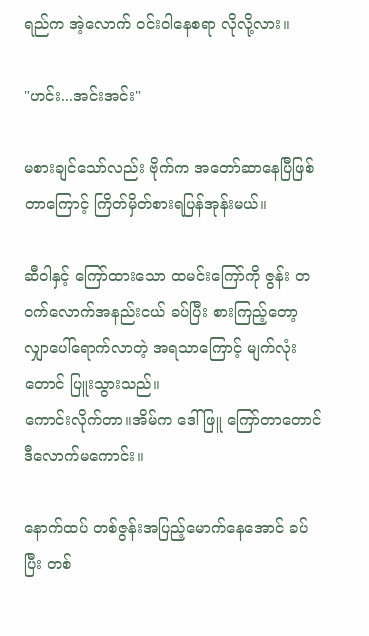ရည်က အဲ့လောက် ဝင်းဝါနေစရာ လိုလို့လား။

"ဟင်း...အင်းအင်း"

မစားချင်သော်လည်း ဗိုက်က အတော်ဆာနေပြီဖြစ်တာကြောင့် ကြိတ်မှိတ်စားရပြန်အုန်းမယ်။

ဆီဝါနှင့် ကြော်ထားသော ထမင်းကြော်ကို ဇွန်း တဝက်လောက်အနည်းငယ် ခပ်ပြီး စားကြည့်တော့ လျှာပေါ်ရောက်လာတဲ့ အရသာကြောင့် မျက်လုံးတောင် ပြူးသွားသည်။
ကောင်းလိုက်တာ။အိမ်က ဒေါ်ဖြူ ကြော်တာတောင် ဒီလောက်မကောင်း။

နောက်ထပ် တစ်ဇွန်းအပြည့်မောက်နေအောင် ခပ်ပြီး တစ်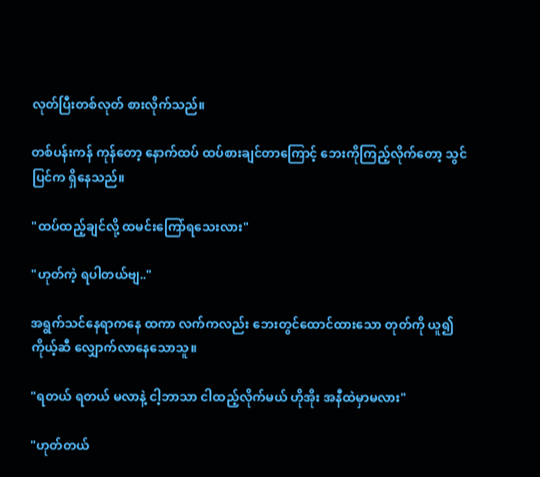လုတ်ပြီးတစ်လုတ် စားလိုက်သည်။

တစ်ပန်းကန် ကုန်တော့ နောက်ထပ် ထပ်စားချင်တာကြောင့် ဘေးကိုကြည့်လိုက်တော့ သွင်ပြင်က ရှိနေသည်။

"ထပ်ထည့်ချင်လို့ ထမင်းကြော်ရသေးလား"

"ဟုတ်ကဲ့ ရပါတယ်ဗျ.."

အရွက်သင်နေရာကနေ ထကာ လက်ကလည်း ဘေးတွင်ထောင်ထားသော တုတ်ကို ယူ၍ ကိုယ့်ဆီ လျှောက်လာနေသောသူ။

"ရတယ် ရတယ် မလာနဲ့ ငါ့ဘာသာ ငါထည့်လိုက်မယ် ဟိုအိုး အနီထဲမှာမလား"

"ဟုတ်တယ်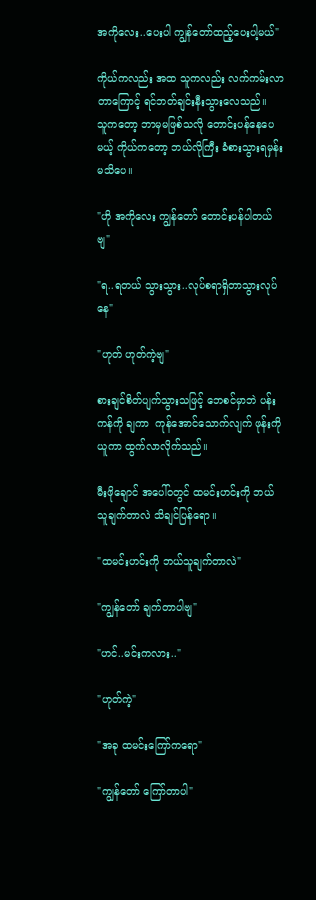အကိုလေး..ပေးပါ ကျွန်တော်ထည့်ပေးပါ့မယ်"

ကိုယ်ကလည်း အထ သူကလည်း လက်ကမ်းလာတာကြောင့် ရင်ဘတ်ချင်းနီးသွားလေသည်။
သူကတော့ ဘာမှမဖြစ်သလို တောင်းပန်နေပေမယ့် ကိုယ်ကတော့ ဘယ်လိုကြီး ခံစားသွားရမှန်းမသိပေ။

"ဟို အကိုလေး ကျွန်တော် တောင်းပန်ပါတယ်ဗျ"

"ရ..ရတယ် သွားသွား..လုပ်စရာရှိတာသွားလုပ်နေ"

"ဟုတ် ဟုတ်ကဲ့ဗျ"

စားချင်စိတ်ပျက်သွားသဖြင့် ဘေစင်မှာဘဲ ပန်းကန်ကို ချကာ  ကုန်အောင်သောက်လျက် ဖုန်းကိုယူကာ ထွက်လာလိုက်သည်။

မီးဖိုချောင် အပေါ်ဝတွင် ထမင်းဟင်းကို ဘယ်သူချက်တာလဲ သိချင်ပြန်ရော။

"ထမင်းဟင်းကို ဘယ်သူချက်တာလဲ"

"ကျွန်တော် ချက်တာပါဗျ"

"ဟင်..မင်းကလား.."

"ဟုတ်ကဲ့"

"အခု ထမင်းကြော်ကရော"

"ကျွန်တော် ကြော်တာပါ"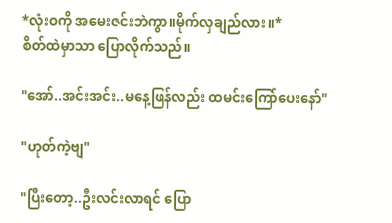*လုံးဝကို အမေးဇင်းဘဲကွာ။မိုက်လှချည်လား။*
စိတ်ထဲမှာသာ ပြောလိုက်သည်။

"အော်..အင်းအင်း..မနေ့ဖြန်လည်း ထမင်းကြော်ပေးနော်"

"ဟုတ်ကဲ့ဗျ"

"ပြီးတော့..ဦးလင်းလာရင် ပြော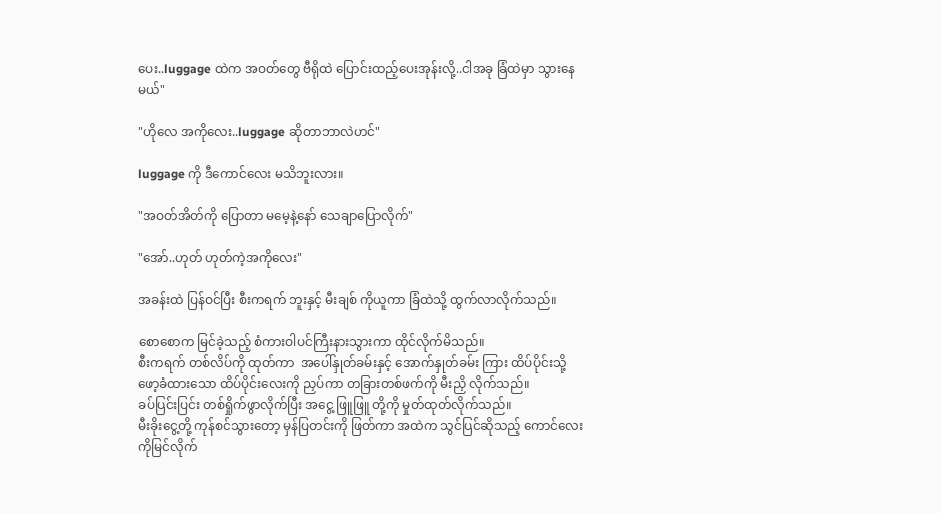ပေး..luggage ထဲက အဝတ်တွေ ဗီရိုထဲ ပြောင်းထည့်ပေးအုန်းလို့..ငါအခု ခြံထဲမှာ သွားနေမယ်"

"ဟိုလေ အကိုလေး..luggage ဆိုတာဘာလဲဟင်"

luggage ကို ဒီကောင်လေး မသိဘူးလား။

"အဝတ်အိတ်ကို ပြောတာ မမေ့နဲ့နော် သေချာပြောလိုက်"

"အော်..ဟုတ် ဟုတ်ကဲ့အကိုလေး"

အခန်းထဲ ပြန်ဝင်ပြီး စီးကရက် ဘူးနှင့် မီးချစ် ကိုယူကာ ခြံထဲသို့ ထွက်လာလိုက်သည်။

စောစောက မြင်ခဲ့သည့် စံကားဝါပင်ကြီးနားသွားကာ ထိုင်လိုက်မိသည်။
စီးကရက် တစ်လိပ်ကို ထုတ်ကာ  အပေါ်နှုတ်ခမ်းနှင့် အောက်နှုတ်ခမ်း ကြား ထိပ်ပိုင်းသို့ ဖော့ခံထားသော ထိပ်ပိုင်းလေးကို ညှပ်ကာ တခြားတစ်ဖက်ကို မီးညှိ လိုက်သည်။
ခပ်ပြင်းပြင်း တစ်ရှိုက်ဖွာလိုက်ပြီး အငွေ့ ဖြူဖြူ တို့ကို မှုတ်ထုတ်လိုက်သည်။
မီးခိုးငွေ့တို့ ကုန်စင်သွားတော့ မှန်ပြတင်းကို ဖြတ်ကာ အထဲက သွင်ပြင်ဆိုသည့် ကောင်လေး ကိုမြင်လိုက်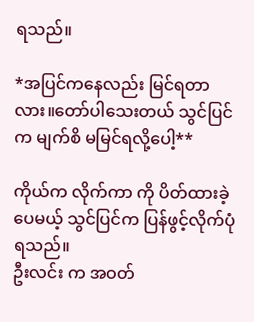ရသည်။

*အပြင်ကနေလည်း မြင်ရတာလား။တော်ပါသေးတယ် သွင်ပြင် က မျက်စိ မမြင်ရလို့ပေါ့**

ကိုယ်က လိုက်ကာ ကို ပိတ်ထားခဲ့ပေမယ့် သွင်ပြင်က ပြန်ဖွင့်လိုက်ပုံရသည်။
ဦးလင်း က အဝတ်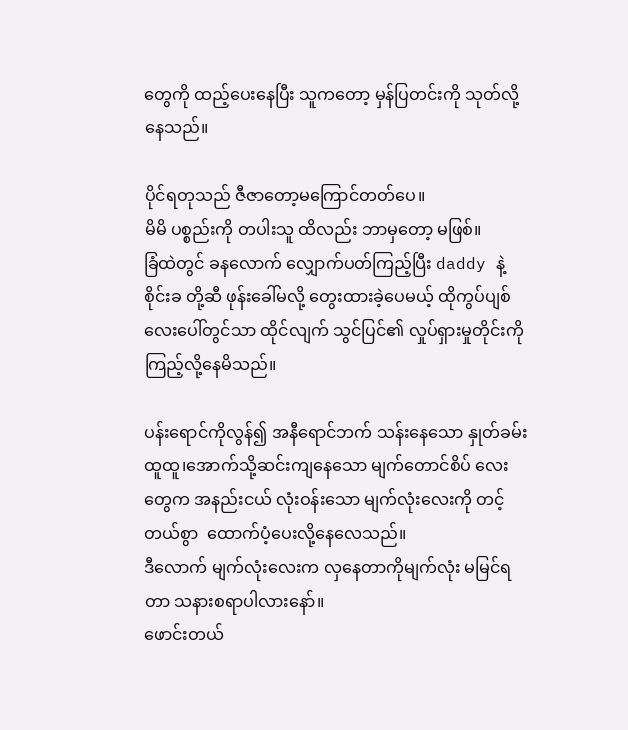တွေကို ထည့်ပေးနေပြီး သူကတော့ မှန်ပြတင်းကို သုတ်လို့နေသည်။

ပိုင်ရတုသည် ဇီဇာတော့မကြောင်တတ်ပေ။
မိမိ ပစ္စည်းကို တပါးသူ ထိလည်း ဘာမှတော့ မဖြစ်။
ခြံထဲတွင် ခနလောက် လျှောက်ပတ်ကြည့်ပြီး daddy နဲ့ စိုင်းခ တို့ဆီ ဖုန်းခေါ်မလို့ တွေးထားခဲ့ပေမယ့် ထိုကွပ်ပျစ် လေးပေါ်တွင်သာ ထိုင်လျက် သွင်ပြင်၏ လှုပ်ရှားမှုတိုင်းကို ကြည့်လို့နေမိသည်။

ပန်းရောင်ကိုလွန်၍ အနီရောင်ဘက် သန်းနေသော နှုတ်ခမ်းထူထူ၊အောက်သို့ဆင်းကျနေသော မျက်တောင်စိပ် လေးတွေက အနည်းငယ် လုံးဝန်းသော မျက်လုံးလေးကို တင့်တယ်စွာ  ထောက်ပံ့ပေးလို့နေလေသည်။
ဒီလောက် မျက်လုံးလေးက လှနေတာကိုမျက်လုံး မမြင်ရတာ သနားစရာပါလားနော်။
ဖောင်းတယ်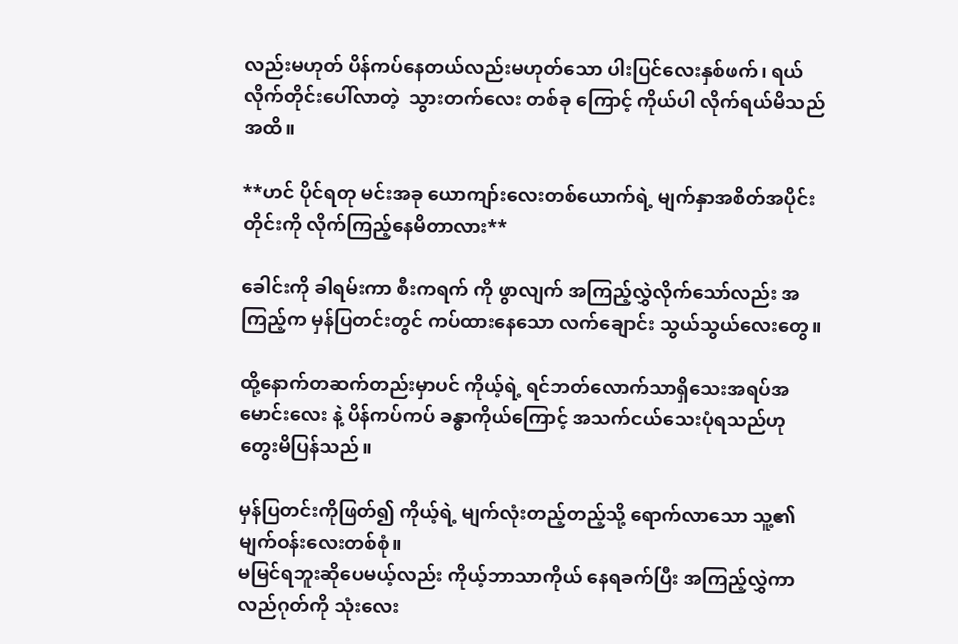လည်းမဟုတ် ပိန်ကပ်နေတယ်လည်းမဟုတ်သော ပါးပြင်လေးနှစ်ဖက်၊ ရယ်လိုက်တိုင်းပေါ်လာတဲ့  သွားတက်လေး တစ်ခု ကြောင့် ကိုယ်ပါ လိုက်ရယ်မိသည်အထိ။

**ဟင် ပိုင်ရတု မင်းအခု ယောကျာ်းလေးတစ်ယောက်ရဲ့ မျက်နှာအစိတ်အပိုင်းတိုင်းကို လိုက်ကြည့်နေမိတာလား**

ခေါင်းကို ခါရမ်းကာ စီးကရက် ကို ဖွာလျက် အကြည့်လွှဲလိုက်သော်လည်း အကြည့်က မှန်ပြတင်းတွင် ကပ်ထားနေသော လက်ချောင်း သွယ်သွယ်လေးတွေ။

ထို့နောက်တဆက်တည်းမှာပင် ကိုယ့်ရဲ့ ရင်ဘတ်လောက်သာရှိသေးအရပ်အမောင်းလေး နဲ့ ပိန်ကပ်ကပ် ခန္ဓာကိုယ်ကြောင့် အသက်ငယ်သေးပုံရသည်ဟု တွေးမိပြန်သည်။

မှန်ပြတင်းကိုဖြတ်၍ ကိုယ့်ရဲ့ မျက်လုံးတည့်တည့်သို့ ရောက်လာသော သူ့၏ မျက်ဝန်းလေးတစ်စုံ။
မမြင်ရဘူးဆိုပေမယ့်လည်း ကိုယ့်ဘာသာကိုယ် နေရခက်ပြီး အကြည့်လွှဲကာ လည်ဂုတ်ကို သုံးလေး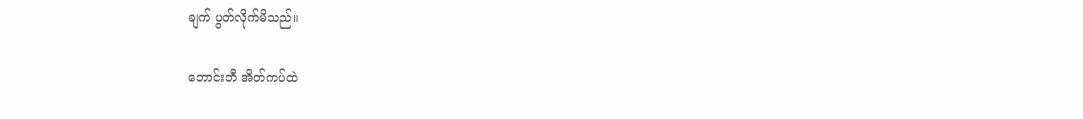ချက် ပွတ်လိုက်မိသည်။

ဘောင်းဘီ အိတ်ကပ်ထဲ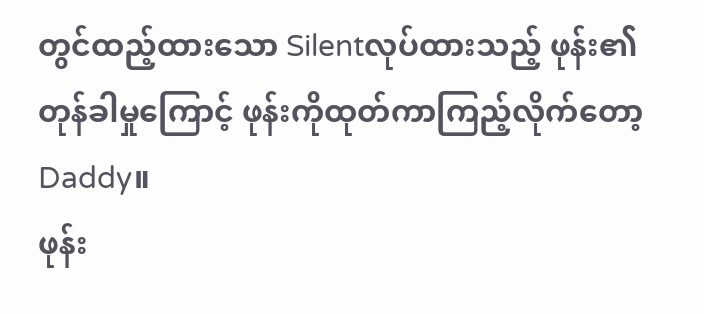တွင်ထည့်ထားသော Silentလုပ်ထားသည့် ဖုန်း၏ တုန်ခါမှုကြောင့် ဖုန်းကိုထုတ်ကာကြည့်လိုက်တော့ Daddy။
ဖုန်း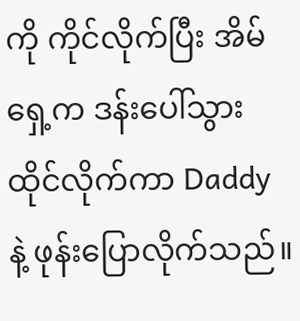ကို ကိုင်လိုက်ပြီး အိမ်ရှေ့က ဒန်းပေါ်သွားထိုင်လိုက်ကာ Daddy နဲ့ ဖုန်းပြောလိုက်သည်။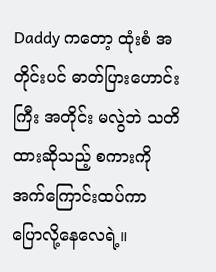Daddy ကတော့ ထုံးစံ အတိုင်းပင် ဓာတ်ပြားဟောင်းကြီး အတိုင်း မလွဲဘဲ သတိထားဆိုသည့် စကားကို အက်ကြောင်းထပ်ကာ ပြောလို့နေလေရဲ့။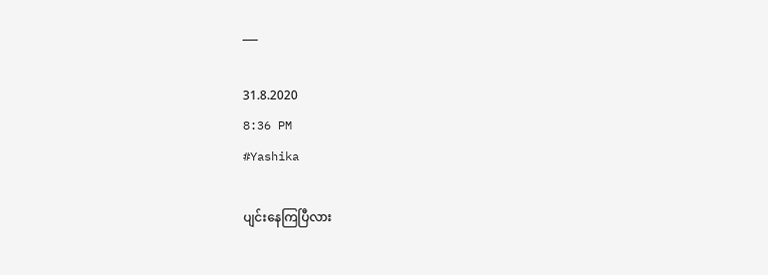___

31.8.2020
8:36 PM
#Yashika

ပျင်းနေကြပြီလား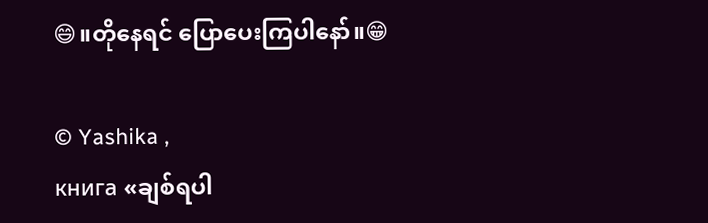😄။တိုနေရင် ပြောပေးကြပါနော်။😁

© Yashika ,
книга «ချစ်ရပါ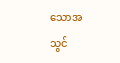သောအသွင်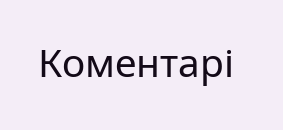Коментарі